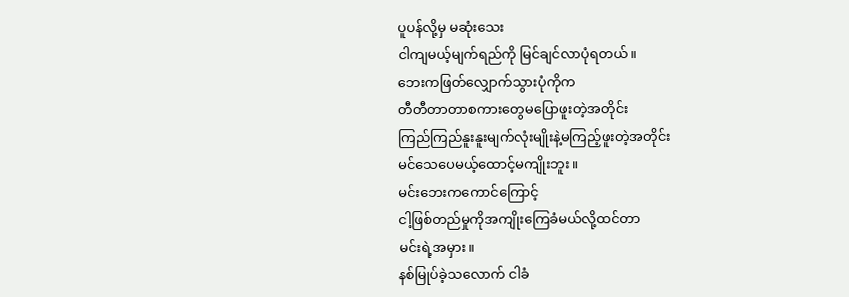ပူပန်လို့မှ မဆုံးသေး
ငါကျမယ့်မျက်ရည်ကို မြင်ချင်လာပုံရတယ်။
ဘေးကဖြတ်လျှောက်သွားပုံကိုက
တီတီတာတာစကားတွေမပြောဖူးတဲ့အတိုင်း
ကြည်ကြည်နူးနူးမျက်လုံးမျိုးနဲ့မကြည့်ဖူးတဲ့အတိုင်း
မင်သေပေမယ့်ထောင့်မကျိုးဘူး။
မင်းဘေးကကောင်ကြောင့်
ငါ့ဖြစ်တည်မှုကိုအကျိုးကြေခံမယ်လို့ထင်တာ
မင်းရဲ့အမှား။
နစ်မြုပ်ခဲ့သလောက် ငါခံ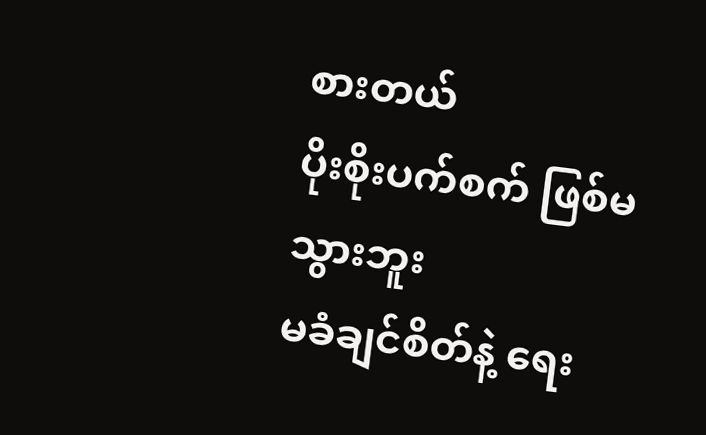စားတယ်
ပိုးစိုးပက်စက် ဖြစ်မသွားဘူး
မခံချင်စိတ်နဲ့ ရေး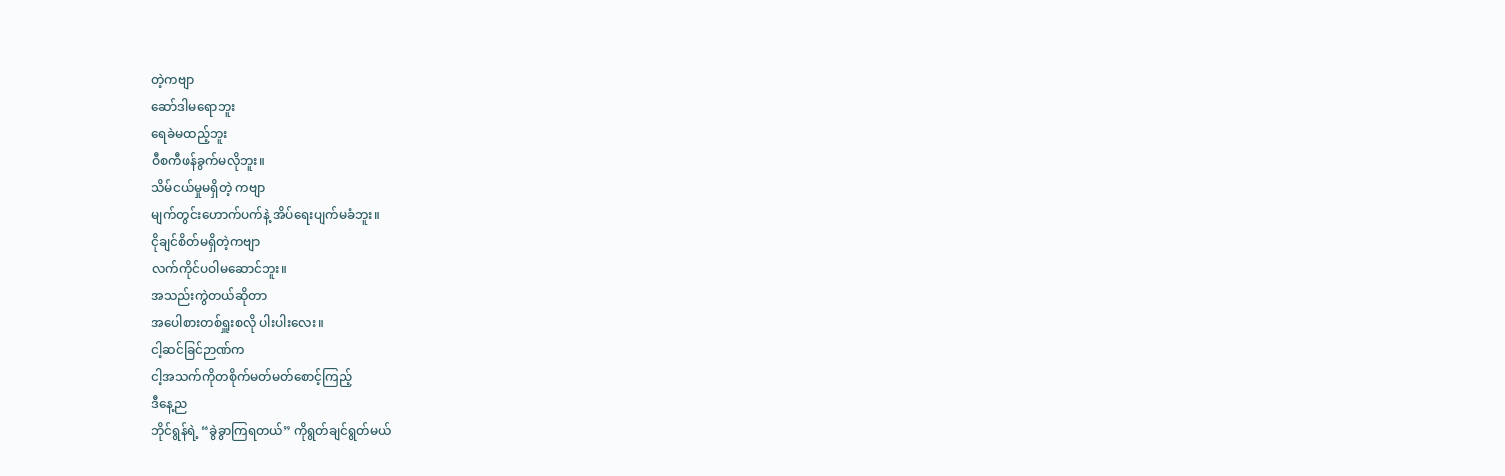တဲ့ကဗျာ
ဆော်ဒါမရောဘူး
ရေခဲမထည့်ဘူး
ဝီစကီဖန်ခွက်မလိုဘူး။
သိမ်ငယ်မှုမရှိတဲ့ ကဗျာ
မျက်တွင်းဟောက်ပက်နဲ့ အိပ်ရေးပျက်မခံဘူး။
ငိုချင်စိတ်မရှိတဲ့ကဗျာ
လက်ကိုင်ပဝါမဆောင်ဘူး။
အသည်းကွဲတယ်ဆိုတာ
အပေါစားတစ်ရှူးစလို ပါးပါးလေး။
ငါ့ဆင်ခြင်ဉာဏ်က
ငါ့အသက်ကိုတစိုက်မတ်မတ်စောင့်ကြည့်
ဒီနေ့ည
ဘိုင်ရွန်ရဲ့ “ခွဲခွာကြရတယ်” ကိုရွတ်ချင်ရွတ်မယ်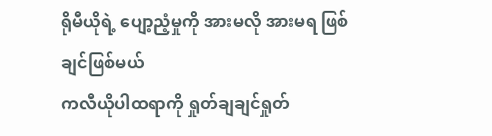ရိုမီယိုရဲ့ ပျော့ညံ့မှုကို အားမလို အားမရ ဖြစ်ချင်ဖြစ်မယ်
ကလီယိုပါထရာကို ရှုတ်ချချင်ရှုတ်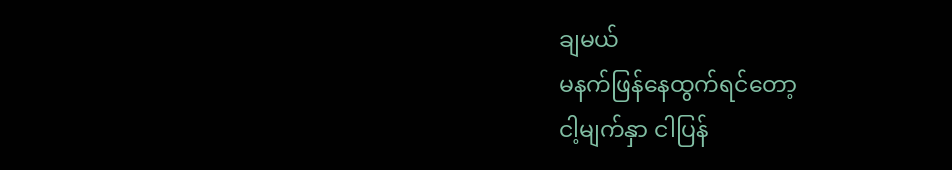ချမယ်
မနက်ဖြန်နေထွက်ရင်တော့
ငါ့မျက်နှာ ငါပြန်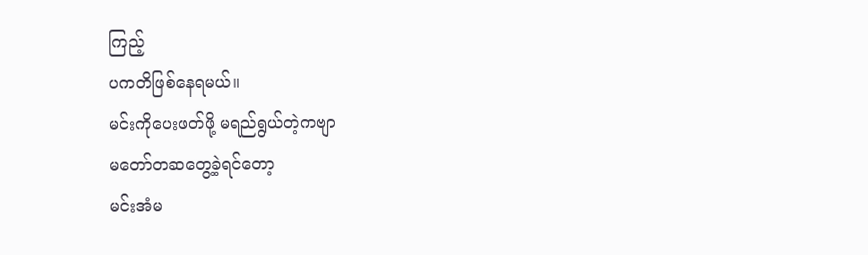ကြည့်
ပကတိဖြစ်နေရမယ်။
မင်းကိုပေးဖတ်ဖို့ မရည်ရွယ်တဲ့ကဗျာ
မတော်တဆတွေ့ခဲ့ရင်တော့
မင်းအံမ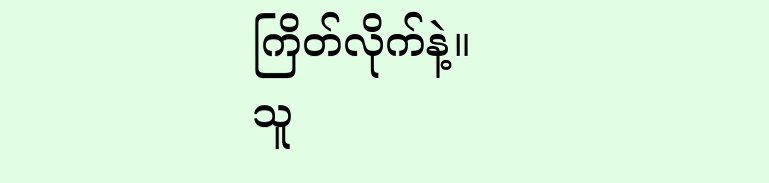ကြိတ်လိုက်နဲ့။
သူ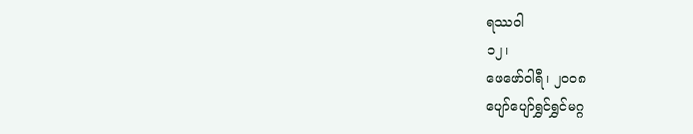ရဿဝါ
၁၂၊
ဖေဖော်ဝါရီ၊ ၂၀၀၈
ပျော်ပျော်ရွှင်ရွှင်မဂ္ဂ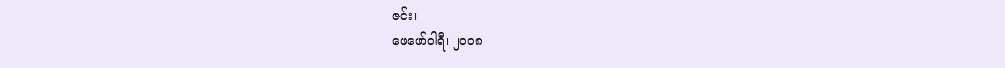ဇင်း၊
ဖေဖော်ဝါရီ၊ ၂၀၀၈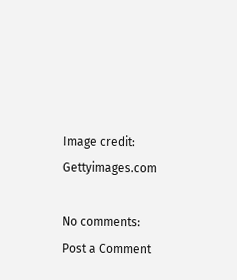Image credit: Gettyimages.com

No comments:
Post a Comment